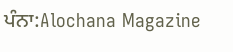ਪੰਨਾ:Alochana Magazine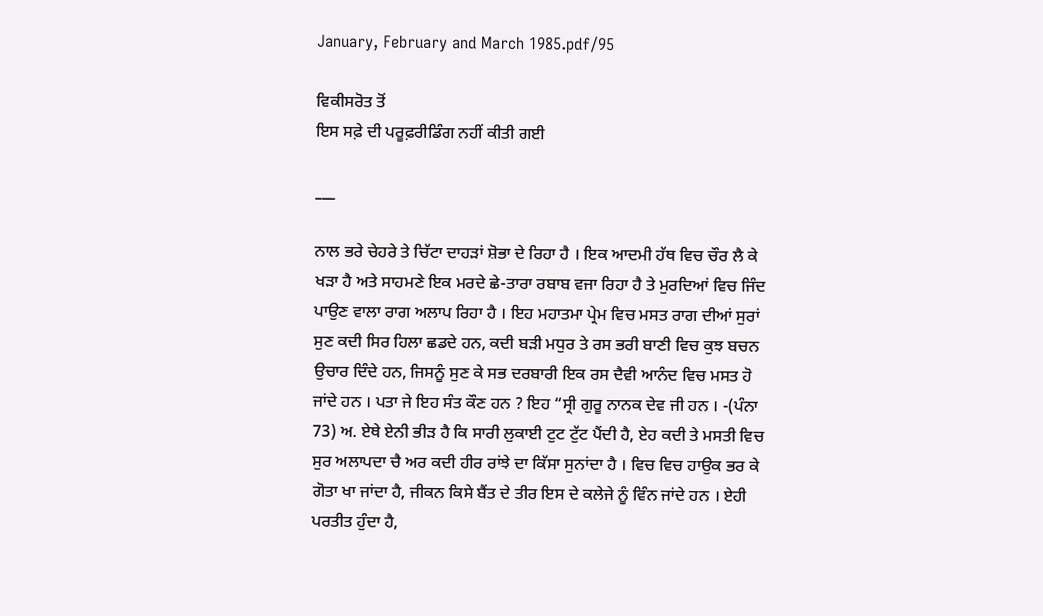January, February and March 1985.pdf/95

ਵਿਕੀਸਰੋਤ ਤੋਂ
ਇਸ ਸਫ਼ੇ ਦੀ ਪਰੂਫ਼ਰੀਡਿੰਗ ਨਹੀਂ ਕੀਤੀ ਗਈ

___

ਨਾਲ ਭਰੇ ਚੇਹਰੇ ਤੇ ਚਿੱਟਾ ਦਾਹੜਾਂ ਸ਼ੋਭਾ ਦੇ ਰਿਹਾ ਹੈ । ਇਕ ਆਦਮੀ ਹੱਥ ਵਿਚ ਚੌਰ ਲੈ ਕੇ ਖੜਾ ਹੈ ਅਤੇ ਸਾਹਮਣੇ ਇਕ ਮਰਦੇ ਛੇ-ਤਾਰਾ ਰਬਾਬ ਵਜਾ ਰਿਹਾ ਹੈ ਤੇ ਮੁਰਦਿਆਂ ਵਿਚ ਜਿੰਦ ਪਾਉਣ ਵਾਲਾ ਰਾਗ ਅਲਾਪ ਰਿਹਾ ਹੈ । ਇਹ ਮਹਾਤਮਾ ਪ੍ਰੇਮ ਵਿਚ ਮਸਤ ਰਾਗ ਦੀਆਂ ਸੁਰਾਂ ਸੁਣ ਕਦੀ ਸਿਰ ਹਿਲਾ ਛਡਦੇ ਹਨ, ਕਦੀ ਬੜੀ ਮਧੁਰ ਤੇ ਰਸ ਭਰੀ ਬਾਣੀ ਵਿਚ ਕੁਝ ਬਚਨ ਉਚਾਰ ਦਿੰਦੇ ਹਨ, ਜਿਸਨੂੰ ਸੁਣ ਕੇ ਸਭ ਦਰਬਾਰੀ ਇਕ ਰਸ ਦੈਵੀ ਆਨੰਦ ਵਿਚ ਮਸਤ ਹੋ ਜਾਂਦੇ ਹਨ । ਪਤਾ ਜੇ ਇਹ ਸੰਤ ਕੌਣ ਹਨ ? ਇਹ “ਸ੍ਰੀ ਗੁਰੂ ਨਾਨਕ ਦੇਵ ਜੀ ਹਨ । -(ਪੰਨਾ 73) ਅ. ਏਥੇ ਏਨੀ ਭੀੜ ਹੈ ਕਿ ਸਾਰੀ ਲੁਕਾਈ ਟੁਟ ਟੁੱਟ ਪੈਂਦੀ ਹੈ, ਏਹ ਕਦੀ ਤੇ ਮਸਤੀ ਵਿਚ ਸੁਰ ਅਲਾਪਦਾ ਚੈ ਅਰ ਕਦੀ ਹੀਰ ਰਾਂਝੇ ਦਾ ਕਿੱਸਾ ਸੁਨਾਂਦਾ ਹੈ । ਵਿਚ ਵਿਚ ਹਾਉਕ ਭਰ ਕੇ ਗੋਤਾ ਖਾ ਜਾਂਦਾ ਹੈ, ਜੀਕਨ ਕਿਸੇ ਬੈਂਤ ਦੇ ਤੀਰ ਇਸ ਦੇ ਕਲੇਜੇ ਨੂੰ ਵਿੰਨ ਜਾਂਦੇ ਹਨ । ਏਹੀ ਪਰਤੀਤ ਹੁੰਦਾ ਹੈ,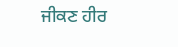ਜੀਕਣ ਹੀਰ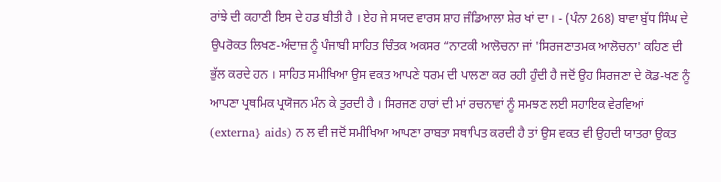ਰਾਂਝੇ ਦੀ ਕਹਾਣੀ ਇਸ ਦੇ ਹਡ ਬੀਤੀ ਹੈ । ਏਹ ਜੇ ਸਯਦ ਵਾਰਸ ਸ਼ਾਹ ਜੰਡਿਆਲਾ ਸ਼ੇਰ ਖਾਂ ਦਾ । - (ਪੰਨਾ 268) ਬਾਵਾ ਬੁੱਧ ਸਿੰਘ ਦੇ ਉਪਰੋਕਤ ਲਿਖਣ-ਅੰਦਾਜ਼ ਨੂੰ ਪੰਜਾਬੀ ਸਾਹਿਤ ਚਿੰਤਕ ਅਕਸਰ “ਨਾਟਕੀ ਆਲੋਚਨਾ ਜਾਂ 'ਸਿਰਜਣਾਤਮਕ ਆਲੋਚਨਾ' ਕਹਿਣ ਦੀ ਭੁੱਲ ਕਰਦੇ ਹਨ । ਸਾਹਿਤ ਸਮੀਖਿਆ ਉਸ ਵਕਤ ਆਪਣੇ ਧਰਮ ਦੀ ਪਾਲਣਾ ਕਰ ਰਹੀ ਹੁੰਦੀ ਹੈ ਜਦੋਂ ਉਹ ਸਿਰਜਣਾ ਦੇ ਕੋਡ-ਖਣ ਨੂੰ ਆਪਣਾ ਪ੍ਰਥਮਿਕ ਪ੍ਰਯੋਜਨ ਮੰਨ ਕੇ ਤੁਰਦੀ ਹੈ । ਸਿਰਜਣ ਹਾਰਾਂ ਦੀ ਮਾਂ ਰਚਨਾਵਾਂ ਨੂੰ ਸਮਝਣ ਲਈ ਸਹਾਇਕ ਵੇਰਵਿਆਂ (externa} aids) ਨ ਲ ਵੀ ਜਦੋਂ ਸਮੀਖਿਆ ਆਪਣਾ ਰਾਬਤਾ ਸਥਾਪਿਤ ਕਰਦੀ ਹੈ ਤਾਂ ਉਸ ਵਕਤ ਵੀ ਉਹਦੀ ਯਾਤਰਾ ਉਕਤ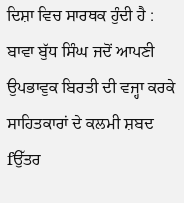ਦਿਸ਼ਾ ਵਿਚ ਸਾਰਥਕ ਹੁੰਦੀ ਹੈ : ਬਾਵਾ ਬੁੱਧ ਸਿੰਘ ਜਦੋਂ ਆਪਣੀ ਉਪਭਾਵੁਕ ਬਿਰਤੀ ਦੀ ਵਜ੍ਹਾ ਕਰਕੇ ਸਾਹਿਤਕਾਰਾਂ ਦੇ ਕਲਮੀ ਸ਼ਬਦ fਉੱਤਰ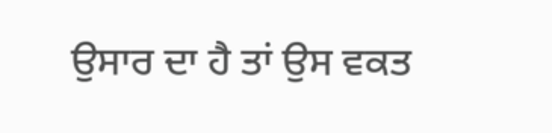ਉਸਾਰ ਦਾ ਹੈ ਤਾਂ ਉਸ ਵਕਤ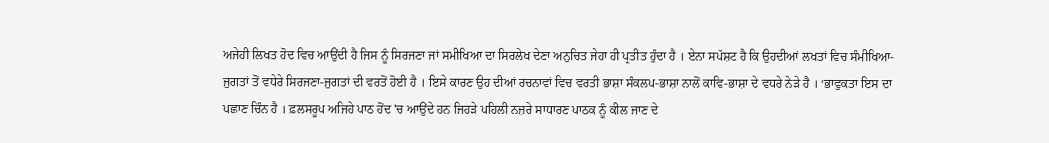ਅਜੇਹੀ ਲਿਖਤ ਹੋਦ ਵਿਚ ਆਉਂਦੀ ਹੈ ਜਿਸ ਨੂੰ ਸਿਰਜਣਾ ਜਾਂ ਸਮੀਖਿਆ ਦਾ ਸਿਰਲੇਖ ਦੇਣਾ ਅਨੁਚਿਤ ਜੇਹਾ ਹੀ ਪ੍ਰਤੀਤ ਹੁੰਦਾ ਹੈ । ਏਨਾ ਸਪੱਸ਼ਟ ਹੈ ਕਿ ਉਹਦੀਆਂ ਲਖਤਾਂ ਵਿਚ ਸੰਮੀਖਿਆ-ਜੁਗਤਾਂ ਤੋਂ ਵਧੇਰੇ ਸਿਰਜਣਾ-ਜੁਗਤਾਂ ਦੀ ਵਰਤੋਂ ਹੋਈ ਹੈ । ਇਸੇ ਕਾਰਣ ਉਹ ਦੀਆਂ ਰਚਨਾਵਾਂ ਵਿਚ ਵਰਤੀ ਭਾਸ਼ਾ ਸੰਕਲਪ-ਭਾਸ਼ਾ ਨਾਲੋਂ ਕਾਵਿ-ਭਾਸ਼ਾ ਦੇ ਵਧਰੇ ਨੇੜੇ ਹੈ । ‘ਭਾਵੁਕਤਾ ਇਸ ਦਾ ਪਛਾਣ ਚਿੰਨ ਹੈ । ਫ਼ਲਸਰੂਪ ਅਜਿਹੇ ਪਾਠ ਹੋਂਦ 'ਚ ਆਉਂਦੇ ਹਨ ਜਿਹੜੇ ਪਹਿਲੀ ਨਜ਼ਰੇ ਸਾਧਾਰਣ ਪਾਠਕ ਨੂੰ ਕੀਲ ਜਾਣ ਦੇ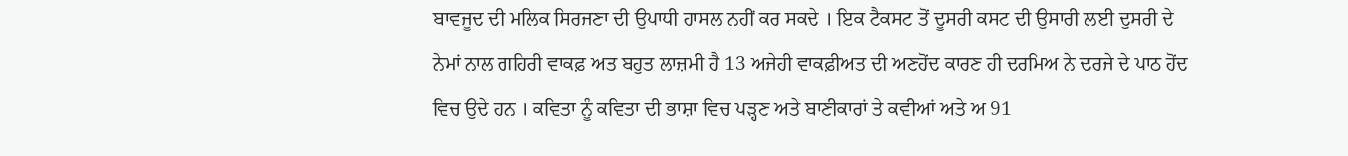ਬਾਵਜੂਦ ਦੀ ਮਲਿਕ ਸਿਰਜਣਾ ਦੀ ਉਪਾਧੀ ਹਾਸਲ ਨਹੀਂ ਕਰ ਸਕਦੇ । ਇਕ ਟੈਕਸਟ ਤੋਂ ਦੂਸਰੀ ਕਸਟ ਦੀ ਉਸਾਰੀ ਲਈ ਦੁਸਰੀ ਦੇ ਨੇਮਾਂ ਨਾਲ ਗਹਿਰੀ ਵਾਕਫ਼ ਅਤ ਬਹੁਤ ਲਾਜ਼ਮੀ ਹੈ 13 ਅਜੇਹੀ ਵਾਕਫ਼ੀਅਤ ਦੀ ਅਣਹੋਂਦ ਕਾਰਣ ਹੀ ਦਰਮਿਅ ਨੇ ਦਰਜੇ ਦੇ ਪਾਠ ਹੋਂਦ ਵਿਚ ਉਦੇ ਹਨ । ਕਵਿਤਾ ਨੂੰ ਕਵਿਤਾ ਦੀ ਭਾਸ਼ਾ ਵਿਚ ਪੜ੍ਹਣ ਅਤੇ ਬਾਣੀਕਾਰਾਂ ਤੇ ਕਵੀਆਂ ਅਤੇ ਅ 91